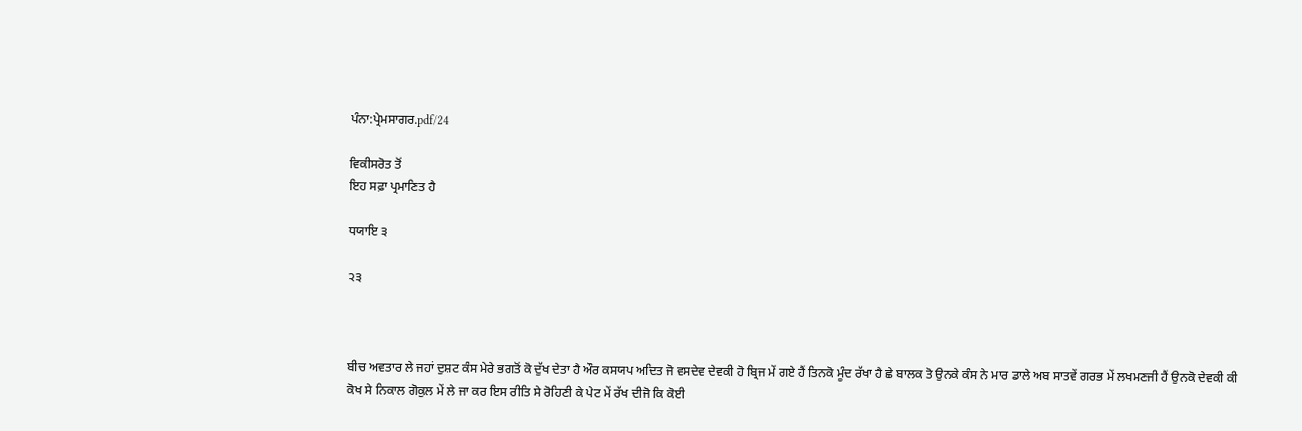ਪੰਨਾ:ਪ੍ਰੇਮਸਾਗਰ.pdf/24

ਵਿਕੀਸਰੋਤ ਤੋਂ
ਇਹ ਸਫ਼ਾ ਪ੍ਰਮਾਣਿਤ ਹੈ

ਧਯਾਇ ੩

੨੩



ਬੀਚ ਅਵਤਾਰ ਲੇ ਜਹਾਂ ਦੁਸ਼ਟ ਕੰਸ ਮੇਰੇ ਭਗਤੋਂ ਕੋ ਦੁੱਖ ਦੇਤਾ ਹੈ ਔਰ ਕਸਯਪ ਅਦਿਤ ਜੋ ਵਸਦੇਵ ਦੇਵਕੀ ਹੋ ਬ੍ਰਿਜ ਮੇਂ ਗਏ ਹੈਂ ਤਿਨਕੋ ਮੂੰਦ ਰੱਖਾ ਹੈ ਛੇ ਬਾਲਕ ਤੋ ਉਨਕੇ ਕੰਸ ਨੇ ਮਾਰ ਡਾਲੇ ਅਬ ਸਾਤਵੇਂ ਗਰਭ ਮੇਂ ਲਖਮਣਜੀ ਹੈਂ ਉਨਕੋ ਦੇਵਕੀ ਕੀ ਕੋਖ ਸੇ ਨਿਕਾਲ ਗੋਕੁਲ ਮੇਂ ਲੇ ਜਾ ਕਰ ਇਸ ਰੀਤਿ ਸੇ ਰੋਹਿਣੀ ਕੇ ਪੇਟ ਮੇਂ ਰੱਖ ਦੀਜੋ ਕਿ ਕੋਈ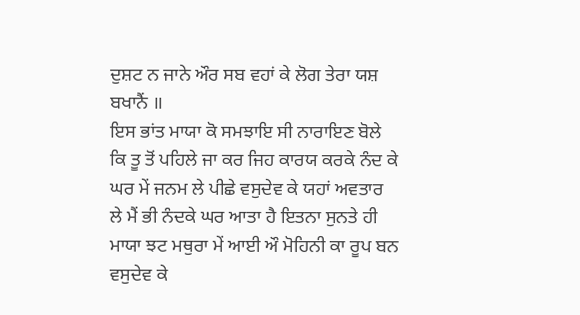ਦੁਸ਼ਟ ਨ ਜਾਨੇ ਔਰ ਸਬ ਵਹਾਂ ਕੇ ਲੋਗ ਤੇਰਾ ਯਸ਼ ਬਖਾਨੈਂ ॥
ਇਸ ਭਾਂਤ ਮਾਯਾ ਕੋ ਸਮਝਾਇ ਸੀ ਨਾਰਾਇਣ ਬੋਲੇ ਕਿ ਤੂ ਤੋਂ ਪਹਿਲੇ ਜਾ ਕਰ ਜਿਹ ਕਾਰਯ ਕਰਕੇ ਨੰਦ ਕੇ ਘਰ ਮੇਂ ਜਨਮ ਲੇ ਪੀਛੇ ਵਸੁਦੇਵ ਕੇ ਯਹਾਂ ਅਵਤਾਰ ਲੇ ਮੈਂ ਭੀ ਨੰਦਕੇ ਘਰ ਆਤਾ ਹੈ ਇਤਨਾ ਸੁਨਤੇ ਹੀ ਮਾਯਾ ਝਟ ਮਥੁਰਾ ਮੇਂ ਆਈ ਔ ਮੋਹਿਨੀ ਕਾ ਰੂਪ ਬਨ ਵਸੁਦੇਵ ਕੇ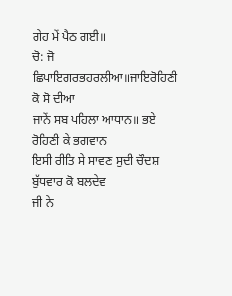ਗੇਹ ਮੇਂ ਪੈਠ ਗਈ॥
ਚੋ: ਜੋ ਛਿਪਾਇਗਰਭਹਰਲੀਆ॥ਜਾਇਰੋਹਿਣੀ ਕੋ ਸੋ ਦੀਆ
ਜਾਨੇਂ ਸਬ ਪਹਿਲਾ ਆਧਾਨ॥ ਭਏ ਰੋਹਿਣੀ ਕੇ ਭਗਵਾਨ
ਇਸੀ ਰੀਤਿ ਸੇ ਸਾਵਣ ਸੁਦੀ ਚੌਦਸ਼ ਬੁੱਧਵਾਰ ਕੋ ਬਲਦੇਵ
ਜੀ ਨੇ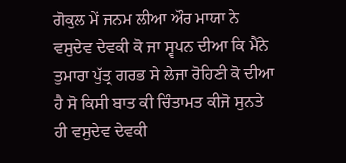ਗੋਕੁਲ ਮੇਂ ਜਨਮ ਲੀਆ ਔਰ ਮਾਯਾ ਨੇ ਵਸੁਦੇਵ ਦੇਵਕੀ ਕੋ ਜਾ ਸ੍ਵਪਨ ਦੀਆ ਕਿ ਮੈਂਨੇ ਤੁਮਾਰਾ ਪੁੱਤ੍ਰ ਗਰਭ ਸੇ ਲੇਜਾ ਰੋਹਿਣੀ ਕੋ ਦੀਆ ਹੈ ਸੋ ਕਿਸੀ ਬਾਤ ਕੀ ਚਿੰਤਾਮਤ ਕੀਜੋ ਸੁਨਤੇ ਹੀ ਵਸੁਦੇਵ ਦੇਵਕੀ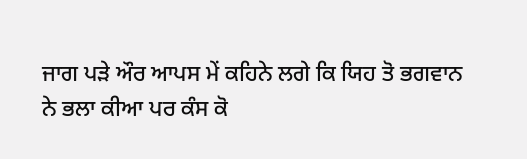ਜਾਗ ਪੜੇ ਔਰ ਆਪਸ ਮੇਂ ਕਹਿਨੇ ਲਗੇ ਕਿ ਯਿਹ ਤੋ ਭਗਵਾਨ ਨੇ ਭਲਾ ਕੀਆ ਪਰ ਕੰਸ ਕੋ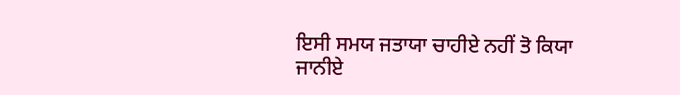ਇਸੀ ਸਮਯ ਜਤਾਯਾ ਚਾਹੀਏ ਨਹੀਂ ਤੋ ਕਿਯਾ ਜਾਨੀਏ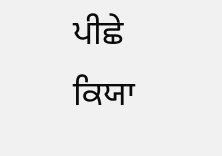ਪੀਛੇ ਕਿਯਾ